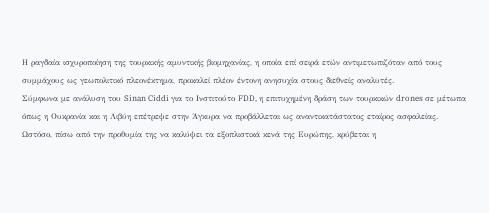Η ραγδαία ισχυροποίηση της τουρκικής αμυντικής βιομηχανίας, η οποία επί σειρά ετών αντιμετωπιζόταν από τους συμμάχους ως γεωπολιτικό πλεονέκτημα, προκαλεί πλέον έντονη ανησυχία στους διεθνείς αναλυτές.
Σύμφωνα με ανάλυση του Sinan Ciddi για το Ινστιτούτο FDD, η επιτυχημένη δράση των τουρκικών drones σε μέτωπα όπως η Ουκρανία και η Λιβύη επέτρεψε στην Άγκυρα να προβάλλεται ως αναντικατάστατος εταίρος ασφαλείας.
Ωστόσο, πίσω από την προθυμία της να καλύψει τα εξοπλιστικά κενά της Ευρώπης, κρύβεται η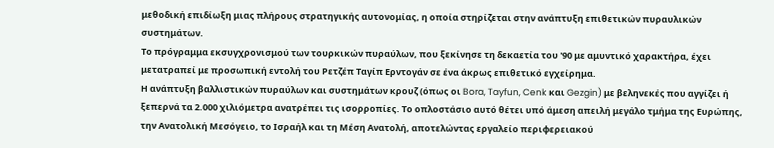μεθοδική επιδίωξη μιας πλήρους στρατηγικής αυτονομίας, η οποία στηρίζεται στην ανάπτυξη επιθετικών πυραυλικών συστημάτων.
Το πρόγραμμα εκσυγχρονισμού των τουρκικών πυραύλων, που ξεκίνησε τη δεκαετία του '90 με αμυντικό χαρακτήρα, έχει μετατραπεί με προσωπική εντολή του Ρετζέπ Ταγίπ Ερντογάν σε ένα άκρως επιθετικό εγχείρημα.
Η ανάπτυξη βαλλιστικών πυραύλων και συστημάτων κρουζ (όπως οι Bora, Tayfun, Cenk και Gezgin) με βεληνεκές που αγγίζει ή ξεπερνά τα 2.000 χιλιόμετρα ανατρέπει τις ισορροπίες. Το οπλοστάσιο αυτό θέτει υπό άμεση απειλή μεγάλο τμήμα της Ευρώπης, την Ανατολική Μεσόγειο, το Ισραήλ και τη Μέση Ανατολή, αποτελώντας εργαλείο περιφερειακού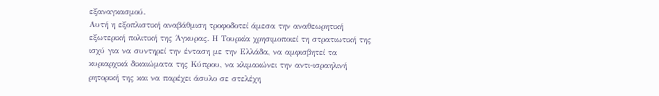εξαναγκασμού.
Αυτή η εξοπλιστική αναβάθμιση τροφοδοτεί άμεσα την αναθεωρητική εξωτερική πολιτική της Άγκυρας. Η Τουρκία χρησιμοποιεί τη στρατιωτική της ισχύ για να συντηρεί την ένταση με την Ελλάδα, να αμφισβητεί τα κυριαρχικά δικαιώματα της Κύπρου, να κλιμακώνει την αντι-ισραηλινή ρητορική της και να παρέχει άσυλο σε στελέχη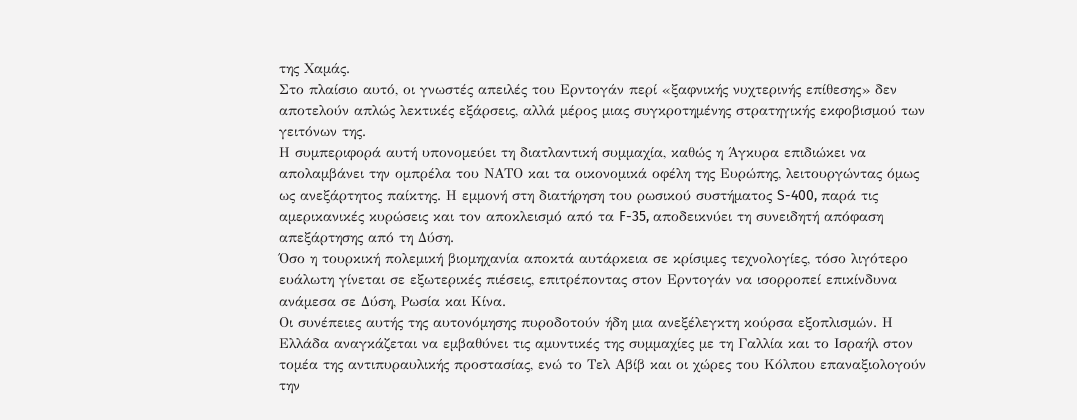της Χαμάς.
Στο πλαίσιο αυτό, οι γνωστές απειλές του Ερντογάν περί «ξαφνικής νυχτερινής επίθεσης» δεν αποτελούν απλώς λεκτικές εξάρσεις, αλλά μέρος μιας συγκροτημένης στρατηγικής εκφοβισμού των γειτόνων της.
Η συμπεριφορά αυτή υπονομεύει τη διατλαντική συμμαχία, καθώς η Άγκυρα επιδιώκει να απολαμβάνει την ομπρέλα του ΝΑΤΟ και τα οικονομικά οφέλη της Ευρώπης, λειτουργώντας όμως ως ανεξάρτητος παίκτης. Η εμμονή στη διατήρηση του ρωσικού συστήματος S-400, παρά τις αμερικανικές κυρώσεις και τον αποκλεισμό από τα F-35, αποδεικνύει τη συνειδητή απόφαση απεξάρτησης από τη Δύση.
Όσο η τουρκική πολεμική βιομηχανία αποκτά αυτάρκεια σε κρίσιμες τεχνολογίες, τόσο λιγότερο ευάλωτη γίνεται σε εξωτερικές πιέσεις, επιτρέποντας στον Ερντογάν να ισορροπεί επικίνδυνα ανάμεσα σε Δύση, Ρωσία και Κίνα.
Οι συνέπειες αυτής της αυτονόμησης πυροδοτούν ήδη μια ανεξέλεγκτη κούρσα εξοπλισμών. Η Ελλάδα αναγκάζεται να εμβαθύνει τις αμυντικές της συμμαχίες με τη Γαλλία και το Ισραήλ στον τομέα της αντιπυραυλικής προστασίας, ενώ το Τελ Αβίβ και οι χώρες του Κόλπου επαναξιολογούν την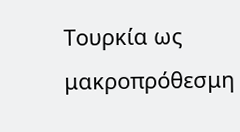Τουρκία ως μακροπρόθεσμη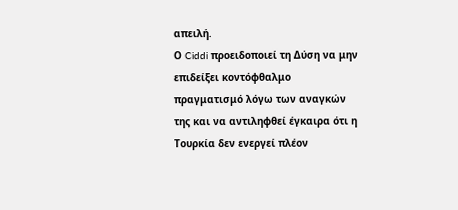απειλή.
Ο Ciddi προειδοποιεί τη Δύση να μην επιδείξει κοντόφθαλμο πραγματισμό λόγω των αναγκών της και να αντιληφθεί έγκαιρα ότι η Τουρκία δεν ενεργεί πλέον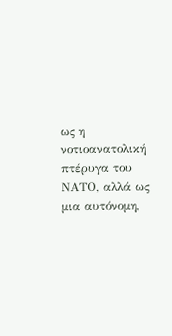ως η νοτιοανατολική πτέρυγα του ΝΑΤΟ, αλλά ως μια αυτόνομη,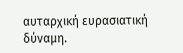αυταρχική ευρασιατική δύναμη.